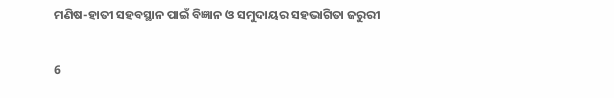ମଣିଷ-ହାତୀ ସହବସ୍ଥାନ ପାଇଁ ବିଜ୍ଞାନ ଓ ସମୁଦାୟର ସହଭାଗିତା ଜରୁରୀ

6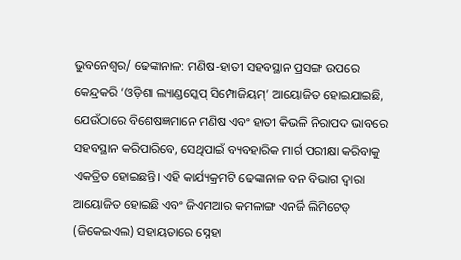ଭୁବନେଶ୍ୱର/ ଢେଙ୍କାନାଳ: ମଣିଷ-ହାତୀ ସହବସ୍ଥାନ ପ୍ରସଙ୍ଗ ଉପରେ କେନ୍ଦ୍ରକରି ‘ଓଡ଼ିଶା ଲ୍ୟାଣ୍ଡସ୍କେପ୍ ସିମ୍ପୋଜିୟମ୍‌’ ଆୟୋଜିତ ହୋଇଯାଇଛି, ଯେଉଁଠାରେ ବିଶେଷଜ୍ଞମାନେ ମଣିଷ ଏବଂ ହାତୀ କିଭଳି ନିରାପଦ ଭାବରେ ସହବସ୍ଥାନ କରିପାରିବେ, ସେଥିପାଇଁ ବ୍ୟବହାରିକ ମାର୍ଗ ପରୀକ୍ଷା କରିବାକୁ ଏକତ୍ରିତ ହୋଇଛନ୍ତି। ଏହି କାର୍ଯ୍ୟକ୍ରମଟି ଢେଙ୍କାନାଳ ବନ ବିଭାଗ ଦ୍ୱାରା ଆୟୋଜିତ ହୋଇଛି ଏବଂ ଜିଏମଆର କମଳାଙ୍ଗ ଏନର୍ଜି ଲିମିଟେଡ୍ (ଜିକେଇଏଲ) ସହାୟତାରେ ସ୍ନେହା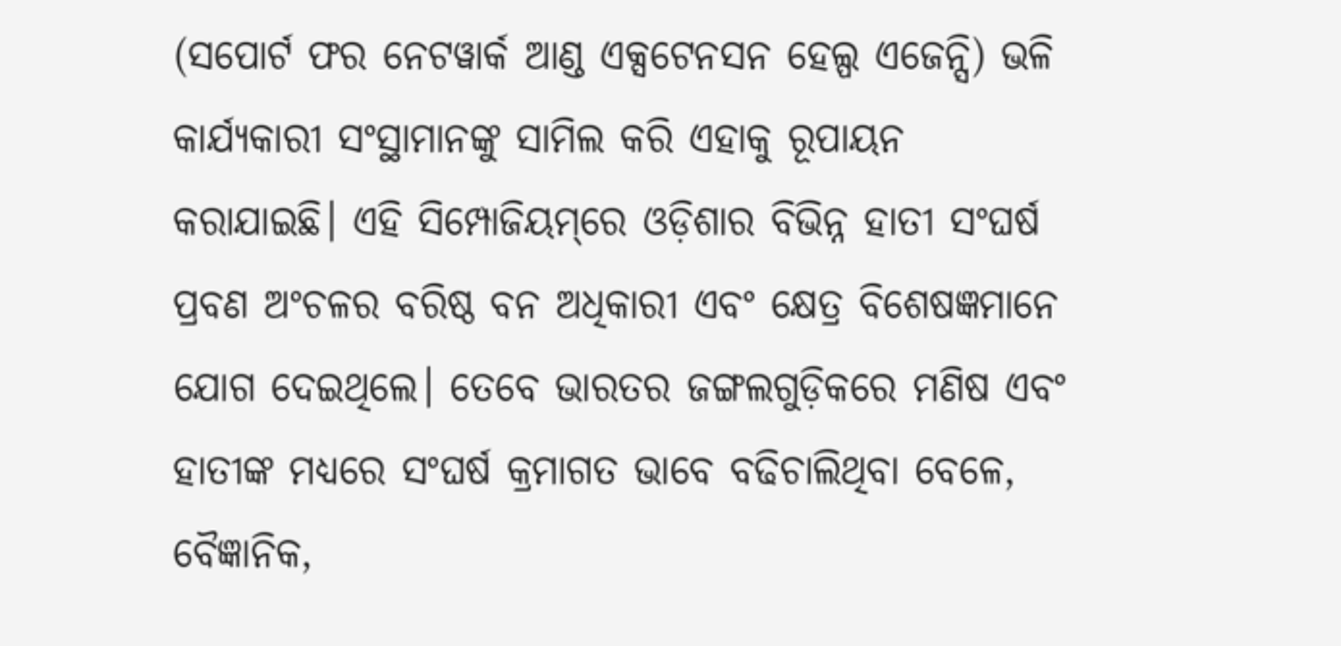(ସପୋର୍ଟ ଫର ନେଟୱାର୍କ ଆଣ୍ଡ ଏକ୍ସଟେନସନ ହେଲ୍ପ ଏଜେନ୍ସି) ଭଳି କାର୍ଯ୍ୟକାରୀ ସଂସ୍ଥାମାନଙ୍କୁ ସାମିଲ କରି ଏହାକୁ ରୂପାୟନ କରାଯାଇଛି। ଏହି ସିମ୍ପୋଜିୟମ୍‌ରେ ଓଡ଼ିଶାର ବିଭିନ୍ନ ହାତୀ ସଂଘର୍ଷ ପ୍ରବଣ ଅଂଚଳର ବରିଷ୍ଠ ବନ ଅଧିକାରୀ ଏବଂ କ୍ଷେତ୍ର ବିଶେଷଜ୍ଞମାନେ ଯୋଗ ଦେଇଥିଲେ। ତେବେ ଭାରତର ଜଙ୍ଗଲଗୁଡ଼ିକରେ ମଣିଷ ଏବଂ ହାତୀଙ୍କ ମଧ୍ୟରେ ସଂଘର୍ଷ କ୍ରମାଗତ ଭାବେ ବଢିଚାଲିଥିବା ବେଳେ, ବୈଜ୍ଞାନିକ,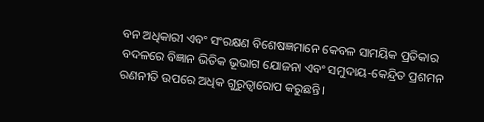ବନ ଅଧିକାରୀ ଏବଂ ସଂରକ୍ଷଣ ବିଶେଷଜ୍ଞମାନେ କେବଳ ସାମୟିକ ପ୍ରତିକାର ବଦଳରେ ବିଜ୍ଞାନ ଭିତିକ ଭୂଭାଗ ଯୋଜନା ଏବଂ ସମୁଦାୟ-କେନ୍ଦ୍ରିତ ପ୍ରଶମନ ରଣନୀତି ଉପରେ ଅଧିକ ଗୁରୁତ୍ୱାରୋପ କରୁଛନ୍ତି।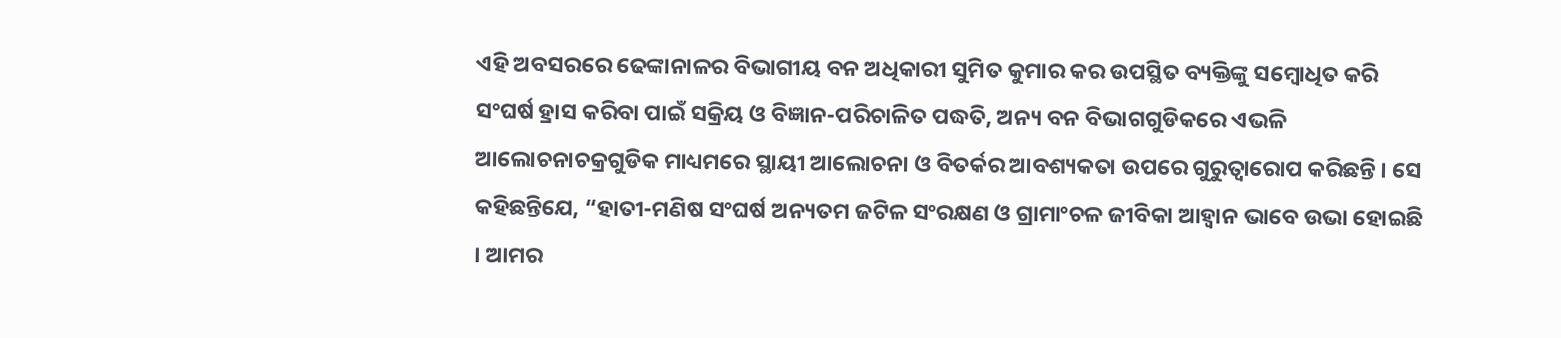ଏହି ଅବସରରେ ଢେଙ୍କାନାଳର ବିଭାଗୀୟ ବନ ଅଧିକାରୀ ସୁମିତ କୁମାର କର ଉପସ୍ଥିତ ବ୍ୟକ୍ତିଙ୍କୁ ସମ୍ବୋଧିତ କରି ସଂଘର୍ଷ ହ୍ରାସ କରିବା ପାଇଁ ସକ୍ରିୟ ଓ ବିଜ୍ଞାନ-ପରିଚାଳିତ ପଦ୍ଧତି, ଅନ୍ୟ ବନ ବିଭାଗଗୁଡିକରେ ଏଭଳି ଆଲୋଚନାଚକ୍ରଗୁଡିକ ମାଧ୍ୟମରେ ସ୍ଥାୟୀ ଆଲୋଚନା ଓ ବିତର୍କର ଆବଶ୍ୟକତା ଉପରେ ଗୁରୁତ୍ୱାରୋପ କରିଛନ୍ତି । ସେ କହିଛନ୍ତିଯେ, “ହାତୀ-ମଣିଷ ସଂଘର୍ଷ ଅନ୍ୟତମ ଜଟିଳ ସଂରକ୍ଷଣ ଓ ଗ୍ରାମାଂଚଳ ଜୀବିକା ଆହ୍ୱାନ ଭାବେ ଉଭା ହୋଇଛି । ଆମର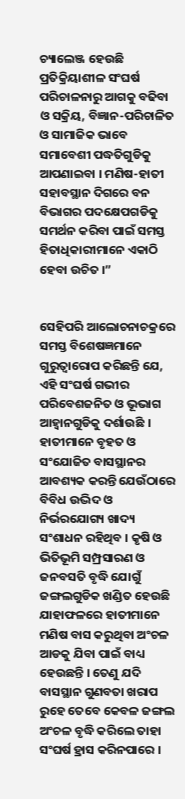ଚ୍ୟାଲେଞ୍ଜ ହେଉଛି ପ୍ରତିକ୍ରିୟାଶୀଳ ସଂଘର୍ଷ ପରିଚାଳନାରୁ ଆଗକୁ ବଢିବା ଓ ସକ୍ରିୟ, ବିଜ୍ଞାନ-ପରିଚାଳିତ ଓ ସାମାଜିକ ଭାବେ ସମାବେଶୀ ପଦ୍ଧତିଗୁଡିକୁ ଆପଣାଇବା । ମଣିଷ-ହାତୀ ସହାବସ୍ଥାନ ଦିଗରେ ବନ ବିଭାଗର ପଦକ୍ଷେପଗଡିକୁ ସମର୍ଥନ କରିବା ପାଇଁ ସମସ୍ତ ହିତାଧିକାରୀମାନେ ଏକାଠି ହେବା ଉଚିତ ।”


ସେହିପରି ଆଲୋଚନାଚକ୍ରରେ ସମସ୍ତ ବିଶେଷଜ୍ଞମାନେ ଗୁରୁତ୍ୱାରୋପ କରିଛନ୍ତି ଯେ, ଏହି ସଂଘର୍ଷ ଗଭୀର ପରିବେଶଜନିତ ଓ ଭୂଭାଗ ଆହ୍ୱାନଗୁଡିକୁ ଦର୍ଶାଉଛି । ହାତୀମାନେ ବୃହତ ଓ ସଂଯୋଜିତ ବାସସ୍ଥାନର ଆବଶ୍ୟକ କରନ୍ତି ଯେଉଁଠାରେ ବିବିଧ ଉଦ୍ଭିଦ ଓ ନିର୍ଭରଯୋଗ୍ୟ ଖାଦ୍ୟ ସଂଶାଧନ ରହିଥିବ । କୃଷି ଓ ଭିତିଭୂମି ସମ୍ପ୍ରସାରଣ ଓ ଜନବସତି ବୃଦ୍ଧି ଯୋଗୁଁ ଜଙ୍ଗଲଗୁଡିକ ଖଣ୍ଡିତ ହେଉଛି ଯାହାଫଳରେ ହାତୀମାନେ ମଣିଷ ବାସ କରୁଥିବା ଅଂଚଳ ଆଡକୁ ଯିବା ପାଇଁ ବାଧ୍ୟ ହେଉଛନ୍ତି । ତେଣୁ ଯଦି ବାସସ୍ଥାନ ଗୁଣବତା ଖରାପ ରୁହେ ତେବେ କେବଳ ଜଙ୍ଗଲ ଅଂଚଳ ବୃଦ୍ଧି କରିଲେ ତାହା ସଂଘର୍ଷ ହ୍ରାସ କରିନପାରେ ।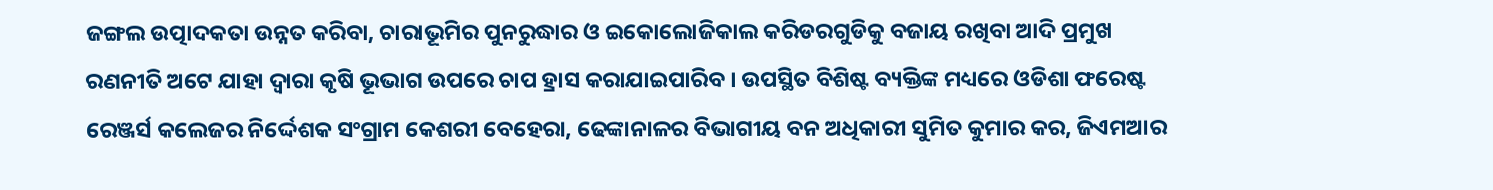ଜଙ୍ଗଲ ଉତ୍ପାଦକତା ଉନ୍ନତ କରିବା, ଚାରାଭୂମିର ପୁନରୁଦ୍ଧାର ଓ ଇକୋଲୋଜିକାଲ କରିଡରଗୁଡିକୁ ବଜାୟ ରଖିବା ଆଦି ପ୍ରମୁଖ ରଣନୀତି ଅଟେ ଯାହା ଦ୍ୱାରା କୃଷି ଭୂଭାଗ ଉପରେ ଚାପ ହ୍ରାସ କରାଯାଇପାରିବ । ଉପସ୍ଥିତ ବିଶିଷ୍ଟ ବ୍ୟକ୍ତିଙ୍କ ମଧ୍ୟରେ ଓଡିଶା ଫରେଷ୍ଟ ରେଞ୍ଜର୍ସ କଲେଜର ନିର୍ଦ୍ଦେଶକ ସଂଗ୍ରାମ କେଶରୀ ବେହେରା, ଢେଙ୍କାନାଳର ବିଭାଗୀୟ ବନ ଅଧିକାରୀ ସୁମିତ କୁମାର କର, ଜିଏମଆର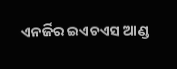ଏନର୍ଜିର ଇଏଚଏସ ଆଣ୍ଡ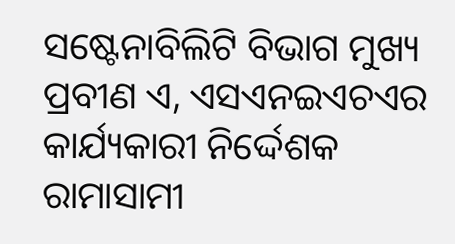ସଷ୍ଟେନାବିଲିଟି ବିଭାଗ ମୁଖ୍ୟ ପ୍ରବୀଣ ଏ, ଏସଏନଇଏଚଏର କାର୍ଯ୍ୟକାରୀ ନିର୍ଦ୍ଦେଶକ ରାମାସାମୀ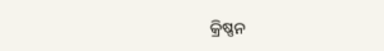କ୍ରିଷ୍ଣନ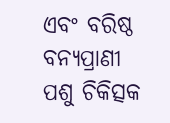ଏବଂ ବରିଷ୍ଠ ବନ୍ୟପ୍ରାଣୀ ପଶୁ ଚିକିତ୍ସକ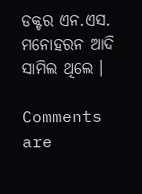ଡକ୍ଟର ଏନ.ଏସ. ମନୋହରନ ଆଦି ସାମିଲ ଥିଲେ ।

Comments are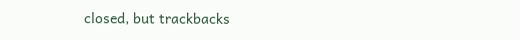closed, but trackbacks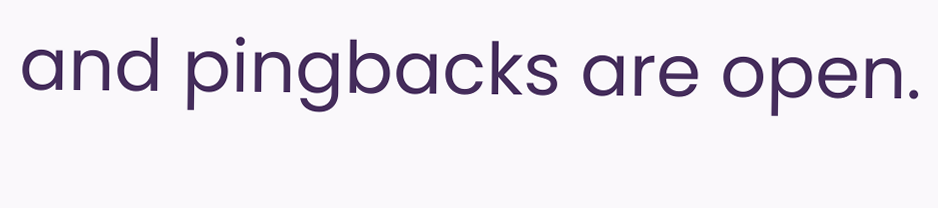and pingbacks are open.